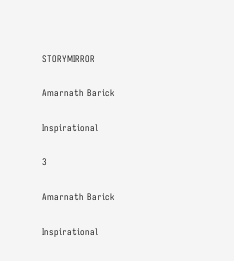STORYMIRROR

Amarnath Barick

Inspirational

3

Amarnath Barick

Inspirational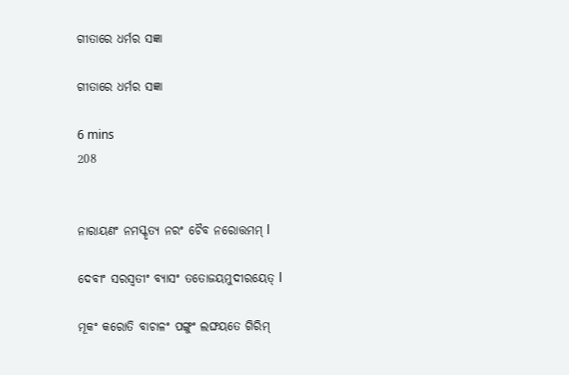ଗୀତାରେ ଧର୍ମର ସଜ୍ଞା

ଗୀତାରେ ଧର୍ମର ସଜ୍ଞା

6 mins
208


ନାରାୟଣଂ ନମସ୍କୃତ୍ୟ ନରଂ ଚୈବ ନରୋତ୍ତମମ୍ l

ଦେବୀଂ ସରସ୍ୱତୀଂ ବ୍ୟାସଂ ତତୋଜୟମୁଦୀରୟେତ୍ l

ମୂକଂ କରୋତି ବାଚାଳଂ ପଙ୍ଗୁଂ ଲଙ୍ଘୟତେ ଗିରିମ୍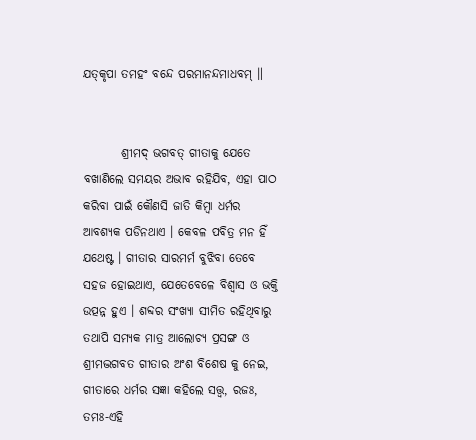ଯତ୍‌କୃପା ତମହଂ ବନ୍ଦେ ପରମାନନ୍ଦମାଧବମ୍ ॥


        ଶ୍ରୀମଦ୍ ଭଗବତ୍ ଗୀତାକୁ ଯେତେ ବଖାଣିଲେ ସମୟର ଅଭାବ ରହିଯିବ, ଏହା ପାଠ କରିବା ପାଇଁ କୌଣସି ଜାତି କିମ୍ବା ଧର୍ମର ଆବଶ୍ୟକ ପଡିନଥାଏ । କେବଳ ପବିତ୍ର ମନ ହିଁ ଯଥେଷ୍ଟ । ଗୀତାର ସାରମର୍ମ ବୁଝିବା ତେବେ ସହଜ ହୋଇଥାଏ, ଯେତେବେଳେ ବିଶ୍ୱାସ ଓ ଭକ୍ତି ଉତ୍ପନ୍ନ ହୁଏ । ଶବ୍ଦର ସଂଖ୍ୟା ସୀମିତ ରହିଥିବାରୁ ତଥାପି ସମ୍ୟକ ମାତ୍ର ଆଲୋଚ୍ୟ ପ୍ରସଙ୍ଗ ଓ ଶ୍ରୀମଦ୍ଭଗବତ ଗୀତାର ଅଂଶ ବିଶେଷ କୁ ନେଇ, ଗୀତାରେ ଧର୍ମର ସଜ୍ଞା କହିଲେ ସତ୍ତ୍ବ, ରଜଃ, ତମଃ-ଏହି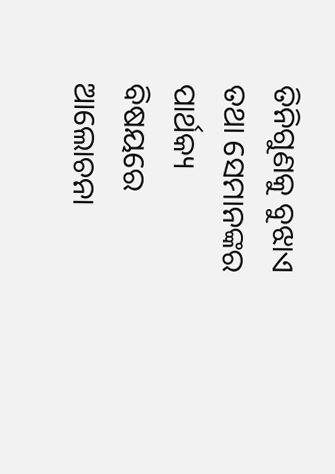ତିନିଗୁଣକୁ ବୁଝାଏ ତଥା ସେମାନଙ୍କର ପାର୍ଥକ୍ୟ ବିଷୟରେ ଆଲୋଚନା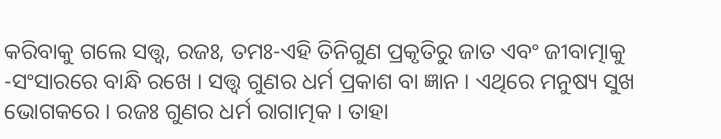କରିବାକୁ ଗଲେ ସତ୍ତ୍ବ, ରଜଃ, ତମଃ-ଏହି ତିନିଗୁଣ ପ୍ରକୃତିରୁ ଜାତ ଏବଂ ଜୀବାତ୍ମାକୁ -ସଂସାରରେ ବାନ୍ଧି ରଖେ । ସତ୍ତ୍ବ ଗୁଣର ଧର୍ମ ପ୍ରକାଶ ବା ଜ୍ଞାନ । ଏଥିରେ ମନୁଷ୍ୟ ସୁଖ ଭୋଗକରେ । ରଜଃ ଗୁଣର ଧର୍ମ ରାଗାତ୍ମକ । ତାହା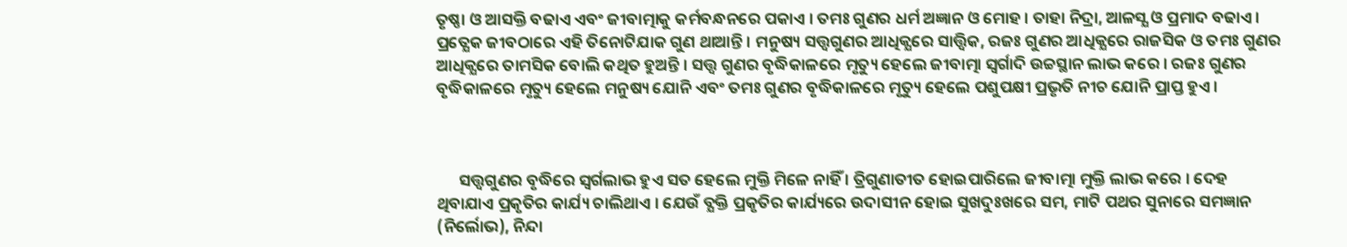ତୃଷ୍ଣା ଓ ଆସକ୍ତି ବଢାଏ ଏବଂ ଜୀବାତ୍ମାକୁ କର୍ମବନ୍ଧନରେ ପକାଏ । ତମଃ ଗୁଣର ଧର୍ମ ଅଜ୍ଞାନ ଓ ମୋହ । ତାହା ନିଦ୍ରା, ଆଳସ୍ଯ ଓ ପ୍ରମାଦ ବଢାଏ । ପ୍ରତ୍ଯେକ ଜୀବଠାରେ ଏହି ତିନୋଟିଯାକ ଗୁଣ ଥାଆନ୍ତି । ମନୁଷ୍ୟ ସତ୍ତ୍ବଗୁଣର ଆଧିକ୍ଯରେ ସାତ୍ତ୍ଵିକ, ରଜଃ ଗୁଣର ଆଧିକ୍ଯରେ ରାଜସିକ ଓ ତମଃ ଗୁଣର ଆଧିକ୍ଯରେ ତାମସିକ ବୋଲି କଥିତ ହୁଅନ୍ତି । ସତ୍ତ୍ବ ଗୁଣର ବୃଦ୍ଧିକାଳରେ ମୃତ୍ୟୁ ହେଲେ ଜୀବାତ୍ମା ସ୍ବର୍ଗାଦି ଉଚ୍ଚସ୍ଥାନ ଲାଭ କରେ । ରଜଃ ଗୁଣର ବୃଦ୍ଧିକାଳରେ ମୃତ୍ୟୁ ହେଲେ ମନୁଷ୍ୟ ଯୋନି ଏବଂ ତମଃ ଗୁଣର ବୃଦ୍ଧିକାଳରେ ମୃତ୍ୟୁ ହେଲେ ପଶୁପକ୍ଷୀ ପ୍ରଭୃତି ନୀଚ ଯୋନି ପ୍ରାପ୍ତ ହୁଏ ।



      ସତ୍ତ୍ବଗୁଣର ବୃଦ୍ଧିରେ ସ୍ବର୍ଗଲାଭ ହୁଏ ସତ ହେଲେ ମୁକ୍ତି ମିଳେ ନାହିଁ । ତ୍ରିଗୁଣାତୀତ ହୋଇପାରିଲେ ଜୀବାତ୍ମା ମୁକ୍ତି ଲାଭ କରେ । ଦେହ ଥିବାଯାଏ ପ୍ରକୃତିର କାର୍ଯ୍ୟ ଚାଲିଥାଏ । ଯେଉଁ ବ୍ଯକ୍ତି ପ୍ରକୃତିର କାର୍ଯ୍ୟରେ ଉଦାସୀନ ହୋଇ ସୁଖଦୁଃଖରେ ସମ, ମାଟି ପଥର ସୁନାରେ ସମଜ୍ଞାନ (ନିର୍ଲୋଭ), ନିନ୍ଦା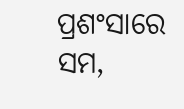ପ୍ରଶଂସାରେ ସମ,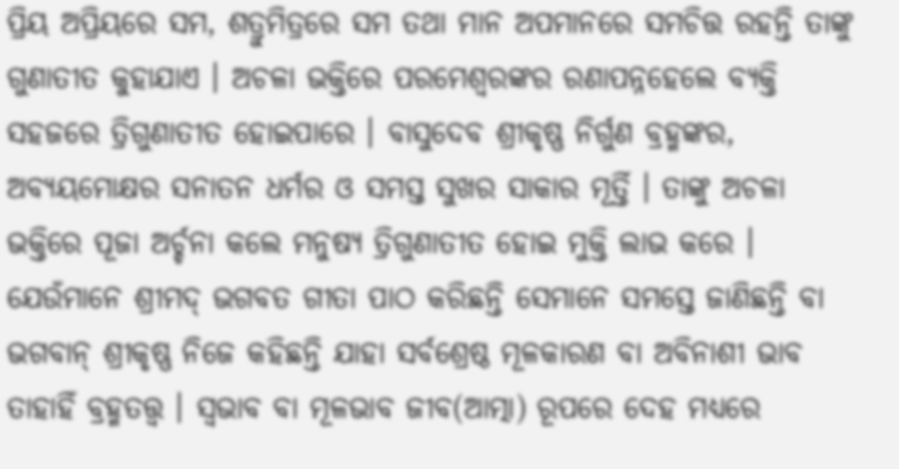ପ୍ରିୟ ଅପ୍ରିୟରେ ସମ, ଶତ୍ରୁମିତ୍ରରେ ସମ ତଥା ମାନ ଅପମାନରେ ସମଚିତ୍ତ ରହନ୍ତି ତାଙ୍କୁ ଗୁଣାତୀତ କୁହାଯାଏ । ଅଚଳା ଭକ୍ତିରେ ପରମେଶ୍ବରଙ୍କର ରଣାପନ୍ନହେଲେ ବ୍ଯକ୍ତି ସହଜରେ ତ୍ରିଗୁଣାତୀତ ହୋଇପାରେ । ବାସୁଦେବ ଶ୍ରୀକୃଷ୍ଣ ନିର୍ଗୁଣ ବ୍ରହ୍ମଙ୍କର, ଅବ୍ଯୟମୋକ୍ଷର ସନାତନ ଧର୍ମର ଓ ସମସ୍ତ ସୁଖର ସାକାର ମୂର୍ତ୍ତି । ତାଙ୍କୁ ଅଚଳା ଭକ୍ତିରେ ପୂଜା ଅର୍ଚ୍ଚନା କଲେ ମନୁଷ୍ୟ ତ୍ରିଗୁଣାତୀତ ହୋଇ ମୁକ୍ତି ଲାଭ କରେ । ଯେଉଁମାନେ ଶ୍ରୀମଦ୍ ଭଗବତ ଗୀତା ପାଠ କରିଛନ୍ତି ସେମାନେ ସମସ୍ତେ ଜାଣିଛନ୍ତି ବା ଭଗବାନ୍ ଶ୍ରୀକୃଷ୍ଣ ନିଜେ କହିଛନ୍ତି ଯାହା ସର୍ବଶ୍ରେଷ୍ଠ ମୂଳକାରଣ ବା ଅବିନାଶୀ ଭାବ ତାହାହିଁ ବ୍ରହ୍ମତତ୍ତ୍ବ । ସ୍ବଭାବ ବା ମୂଳଭାବ ଜୀବ(ଆତ୍ମା) ରୂପରେ ଦେହ ମଧ୍ଯରେ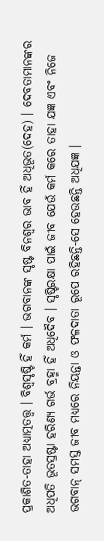ପ୍ରକାଶିତ-ତାହା ଅଧ୍ଯାତ୍ମତତ୍ତ୍ବ । ବିଶ୍ବସୃଷ୍ଟି ହିଁ କର୍ମ । ଭଗବାନଙ୍କ ସୃଷ୍ଟ ବିନଶ୍ବର ଭାବ ହିଁ ଅଧିଭୂତ(ଦେହ) । ଦେବତାମାନଙ୍କର ଅଧିପତି ଭୂତସ୍ରଷ୍ଟା ହରିଣ୍ଯ ଗର୍ଭ ବ୍ରହ୍ମା ହିଁ ଅଧିଦୈବ । ସୃଷ୍ଟିରକ୍ଷା ପାଇଁ ଜୀବ ଯେଉଁ କର୍ମ କରେ ତାହା ଯଜ୍ଞ ଏବଂ ନିଜେ ଭଗବାନ୍ ସମସ୍ତ ଜୀବ ମଧ୍ଯରେ ନିୟନ୍ତା ଓ ଫଳଦାତା ରୂପେ ରହିଛନ୍ତି-ସେ ହେଉଛନ୍ତି ଅଧିଯଜ୍ଞ ।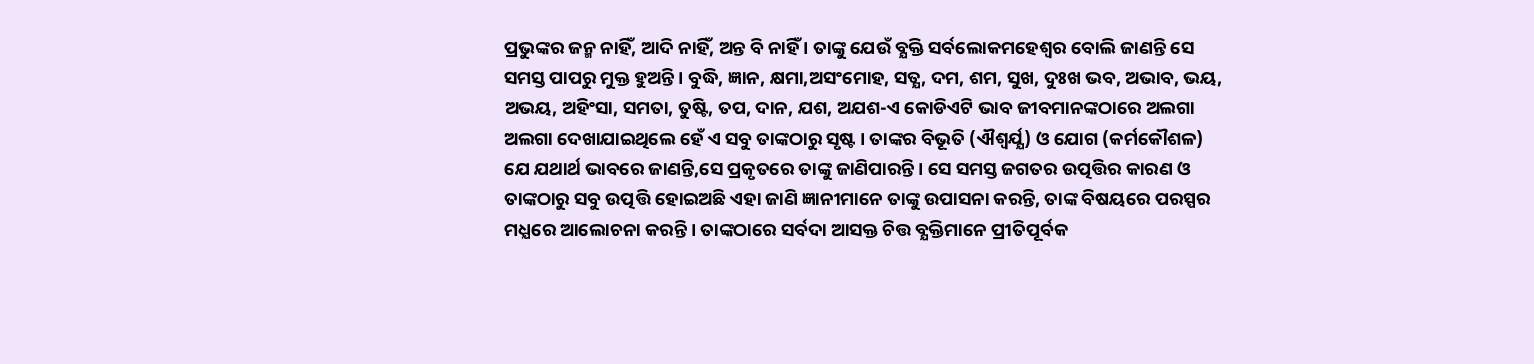ପ୍ରଭୁଙ୍କର ଜନ୍ମ ନାହିଁ, ଆଦି ନାହିଁ, ଅନ୍ତ ବି ନାହିଁ । ତାଙ୍କୁ ଯେଉଁ ବ୍ଯକ୍ତି ସର୍ବଲୋକମହେଶ୍ବର ବୋଲି ଜାଣନ୍ତି ସେ ସମସ୍ତ ପାପରୁ ମୁକ୍ତ ହୁଅନ୍ତି । ବୁଦ୍ଧି, ଜ୍ଞାନ, କ୍ଷମା,ଅସଂମୋହ, ସତ୍ଯ, ଦମ, ଶମ, ସୁଖ, ଦୁଃଖ ଭବ, ଅଭାବ, ଭୟ, ଅଭୟ, ଅହିଂସା, ସମତା, ତୁଷ୍ଟି, ତପ, ଦାନ, ଯଶ, ଅଯଶ-ଏ କୋଡିଏଟି ଭାବ ଜୀବମାନଙ୍କଠାରେ ଅଲଗା ଅଲଗା ଦେଖାଯାଇଥିଲେ ହେଁ ଏ ସବୁ ତାଙ୍କଠାରୁ ସୃଷ୍ଟ । ତାଙ୍କର ବିଭୂତି (ଐଶ୍ଵର୍ଯ୍ଯ) ଓ ଯୋଗ (କର୍ମକୌଶଳ) ଯେ ଯଥାର୍ଥ ଭାବରେ ଜାଣନ୍ତି,ସେ ପ୍ରକୃତରେ ତାଙ୍କୁ ଜାଣିପାରନ୍ତି । ସେ ସମସ୍ତ ଜଗତର ଉତ୍ପତ୍ତିର କାରଣ ଓ ତାଙ୍କଠାରୁ ସବୁ ଉତ୍ପତ୍ତି ହୋଇଅଛି ଏହା ଜାଣି ଜ୍ଞାନୀମାନେ ତାଙ୍କୁ ଉପାସନା କରନ୍ତି, ତାଙ୍କ ବିଷୟରେ ପରସ୍ପର ମଧ୍ଯରେ ଆଲୋଚନା କରନ୍ତି । ତାଙ୍କଠାରେ ସର୍ବଦା ଆସକ୍ତ ଚିତ୍ତ ବ୍ଯକ୍ତିମାନେ ପ୍ରୀତିପୂର୍ବକ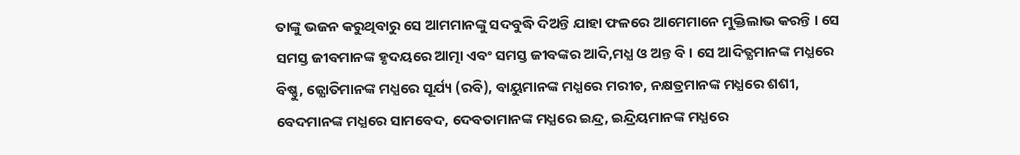ତାଙ୍କୁ ଭଜନ କରୁଥିବାରୁ ସେ ଆମମାନଙ୍କୁ ସଦବୁଦ୍ଧି ଦିଅନ୍ତି ଯାହା ଫଳରେ ଆମେମାନେ ମୁକ୍ତିଲାଭ କରନ୍ତି । ସେ ସମସ୍ତ ଜୀବମାନଙ୍କ ହୃଦୟରେ ଆତ୍ମା ଏବଂ ସମସ୍ତ ଜୀବଙ୍କର ଆଦି,ମଧ୍ଯ ଓ ଅନ୍ତ ବି । ସେ ଆଦିତ୍ଯମାନଙ୍କ ମଧ୍ଯରେ ବିଷ୍ଣୁ, ଜ୍ଯୋତିମାନଙ୍କ ମଧ୍ଯରେ ସୂର୍ଯ୍ୟ (ରବି), ବାୟୁମାନଙ୍କ ମଧ୍ଯରେ ମରୀଚ, ନକ୍ଷତ୍ରମାନଙ୍କ ମଧ୍ଯରେ ଶଶୀ, ବେଦମାନଙ୍କ ମଧ୍ଯରେ ସାମବେଦ, ଦେବତାମାନଙ୍କ ମଧ୍ଯରେ ଇନ୍ଦ୍ର, ଇନ୍ଦ୍ରିୟମାନଙ୍କ ମଧ୍ଯରେ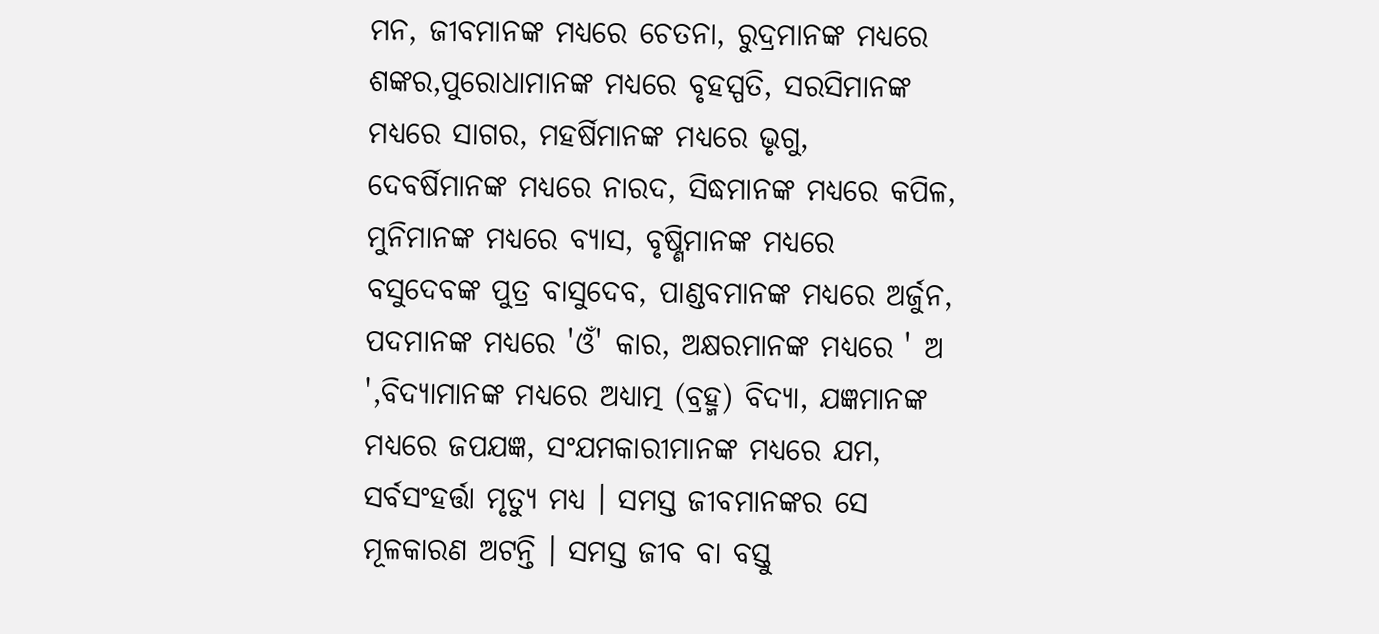ମନ, ଜୀବମାନଙ୍କ ମଧ୍ଯରେ ଚେତନା, ରୁଦ୍ରମାନଙ୍କ ମଧ୍ଯରେ ଶଙ୍କର,ପୁରୋଧାମାନଙ୍କ ମଧ୍ଯରେ ବୃହସ୍ପତି, ସରସିମାନଙ୍କ ମଧ୍ଯରେ ସାଗର, ମହର୍ଷିମାନଙ୍କ ମଧ୍ଯରେ ଭୃଗୁ, ଦେବର୍ଷିମାନଙ୍କ ମଧ୍ଯରେ ନାରଦ, ସିଦ୍ଧମାନଙ୍କ ମଧ୍ଯରେ କପିଳ, ମୁନିମାନଙ୍କ ମଧ୍ଯରେ ବ୍ଯାସ, ବୃଷ୍ଣିମାନଙ୍କ ମଧ୍ଯରେ ବସୁଦେବଙ୍କ ପୁତ୍ର ବାସୁଦେବ, ପାଣ୍ଡବମାନଙ୍କ ମଧ୍ଯରେ ଅର୍ଜୁନ, ପଦମାନଙ୍କ ମଧ୍ଯରେ 'ଓଁ' କାର, ଅକ୍ଷରମାନଙ୍କ ମଧ୍ଯରେ ' ଅ ',ବିଦ୍ଯାମାନଙ୍କ ମଧ୍ଯରେ ଅଧ୍ଯାତ୍ମ (ବ୍ରହ୍ମ) ବିଦ୍ଯା, ଯଜ୍ଞମାନଙ୍କ ମଧ୍ଯରେ ଜପଯଜ୍ଞ, ସଂଯମକାରୀମାନଙ୍କ ମଧ୍ଯରେ ଯମ, ସର୍ବସଂହର୍ତ୍ତା ମୃତ୍ଯୁ ମଧ୍ଯ । ସମସ୍ତ ଜୀବମାନଙ୍କର ସେ ମୂଳକାରଣ ଅଟନ୍ତି । ସମସ୍ତ ଜୀବ ବା ବସ୍ତୁ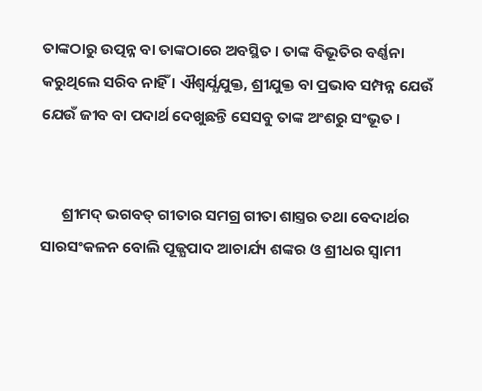ତାଙ୍କଠାରୁ ଉତ୍ପନ୍ନ ବା ତାଙ୍କଠାରେ ଅବସ୍ଥିତ । ତାଙ୍କ ବିଭୂତିର ବର୍ଣ୍ଣନା କରୁଥିଲେ ସରିବ ନାହିଁ । ଐଶ୍ବର୍ଯ୍ଯଯୁକ୍ତ, ଶ୍ରୀଯୁକ୍ତ ବା ପ୍ରଭାବ ସମ୍ପନ୍ନ ଯେଉଁ ଯେଉଁ ଜୀବ ବା ପଦାର୍ଥ ଦେଖୁଛନ୍ତି ସେସବୁ ତାଙ୍କ ଅଂଶରୁ ସଂଭୂତ ।


      ଶ୍ରୀମଦ୍ ଭଗବତ୍ ଗୀତାର ସମଗ୍ର ଗୀତା ଶାସ୍ତ୍ରର ତଥା ବେଦାର୍ଥର ସାରସଂକଳନ ବୋଲି ପୂଜ୍ଯପାଦ ଆଚାର୍ଯ୍ୟ ଶଙ୍କର ଓ ଶ୍ରୀଧର ସ୍ବାମୀ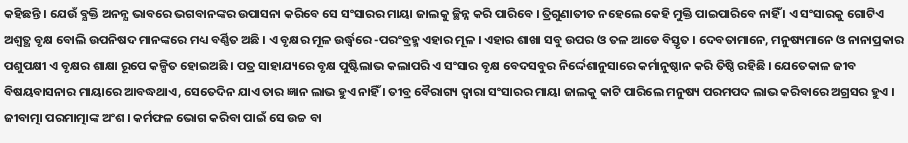କହିଛନ୍ତି । ଯେଉଁ ବ୍ଯକ୍ତି ଅନନ୍ଯ ଭାବରେ ଭଗବାନଙ୍କର ଉପାସନା କରିବେ ସେ ସଂସାରର ମାୟା ଜାଲକୁ ଚ୍ଛିନ୍ନ କରି ପାରିବେ । ତ୍ରିଗୁଣାତୀତ ନହେଲେ କେହି ମୁକ୍ତି ପାଇପାରିବେ ନାହିଁ । ଏ ସଂସାରକୁ ଗୋଟିଏ ଅଶ୍ବତ୍ଥ ବୃକ୍ଷ ବୋଲି ଉପନିଷଦ ମାନଙ୍କରେ ମଧ୍ୟ ବର୍ଣ୍ଣିତ ଅଛି । ଏ ବୃକ୍ଷର ମୂଳ ଉର୍ଦ୍ଧ୍ବରେ -ପରଂବ୍ରହ୍ମ ଏହାର ମୂଳ । ଏହାର ଶାଖା ସବୁ ଉପର ଓ ତଳ ଆଡେ ବିସ୍ତୃତ । ଦେବତାମାନେ, ମନୁଷ୍ୟମାନେ ଓ ନାନାପ୍ରକାର ପଶୁପକ୍ଷୀ ଏ ବୃକ୍ଷର ଶାକ୍ଷା ରୂପେ କଳ୍ପିତ ହୋଇଅଛି । ପତ୍ର ସାହାଯ୍ୟରେ ବୃକ୍ଷ ପୁଷ୍ଟିଲାଭ କଲାପରି ଏ ସଂସାର ବୃକ୍ଷ ବେଦସବୁର ନିର୍ଦ୍ଦେଶାନୁସାରେ କର୍ମାନୁଷ୍ଠାନ କରି ତିଷ୍ଠି ରହିଛି । ଯେତେକାଳ ଜୀବ ବିଷୟବାସନାର ମାୟାରେ ଆବଦ୍ଧଥାଏ, ସେତେଦିନ ଯାଏ ତାର ଜ୍ଞାନ ଲାଭ ହୁଏ ନାହିଁ । ତୀବ୍ର ବୈରାଗ୍ୟ ଦ୍ବାରା ସଂସାରର ମାୟା ଜାଲକୁ କାଟି ପାରିଲେ ମନୁଷ୍ୟ ପରମପଦ ଲାଭ କରିବାରେ ଅଗ୍ରସର ହୁଏ । ଜୀବାତ୍ମା ପରମାତ୍ମାଙ୍କ ଅଂଶ । କର୍ମଫଳ ଭୋଗ କରିବା ପାଇଁ ସେ ଉଚ୍ଚ ବା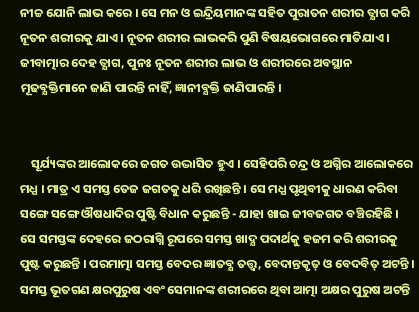ନୀଚ୍ଚ ଯୋନି ଲାଭ କରେ । ସେ ମନ ଓ ଇନ୍ଦ୍ରିୟମାନଙ୍କ ସହିତ ପୁରାତନ ଶରୀର ତ୍ଯାଗ କରି ନୂତନ ଶରୀରକୁ ଯାଏ । ନୂତନ ଶରୀର ଲାଭକରି ପୁଣି ବିଷୟଭୋଗରେ ମାତିଯାଏ । ଜୀବାତ୍ମାର ଦେହ ତ୍ଯାଗ, ପୁନଃ ନୂତନ ଶରୀର ଲାଭ ଓ ଶରୀରରେ ଅବସ୍ଥାନ ମୂଢବ୍ଯକ୍ତିମାନେ ଜାଣି ପାରନ୍ତି ନାହିଁ, ଜ୍ଞାନୀବ୍ଯକ୍ତି ଜାଣିପାରନ୍ତି ।


    ସୂର୍ଯ୍ୟଙ୍କର ଆଲୋକରେ ଜଗତ ଉଦ୍ଭାସିତ ହୁଏ । ସେହିପରି ଚନ୍ଦ୍ର ଓ ଅଗ୍ନିର ଆଲୋକରେ ମଧ୍ଯ । ମାତ୍ର ଏ ସମସ୍ତ ତେଜ ଜଗତକୁ ଧରି ରଖିଛନ୍ତି । ସେ ମଧ୍ଯ ପୃଥିବୀକୁ ଧାରଣ କରିବା ସଙ୍ଗେ ସଙ୍ଗେ ଔଷଧାଦିର ପୁଷ୍ଟି ବିଧାନ କରୁଛନ୍ତି - ଯାହା ଖାଇ ଜୀବଜଗତ ବଞ୍ଚିରହିଛି । ସେ ସମସ୍ତଙ୍କ ଦେହରେ ଜଠରାଗ୍ନି ରୂପରେ ସମସ୍ତ ଖାଦ୍ଯ ପଦାର୍ଥକୁ ହଜମ କରି ଶରୀରକୁ ପୁଷ୍ଟ କରୁଛନ୍ତି । ପରମାତ୍ମା ସମସ୍ତ ବେଦର ଜ୍ଞାତବ୍ଯ ତତ୍ତ୍ବ, ବେଦାନ୍ତକୃତ୍ ଓ ବେଦବିତ୍ ଅଟନ୍ତି । ସମସ୍ତ ଭୂତଗଣ କ୍ଷରପୁରୁଷ ଏବଂ ସେମାନଙ୍କ ଶରୀରରେ ଥିବା ଆତ୍ମା ଅକ୍ଷର ପୁରୁଷ ଅଟନ୍ତି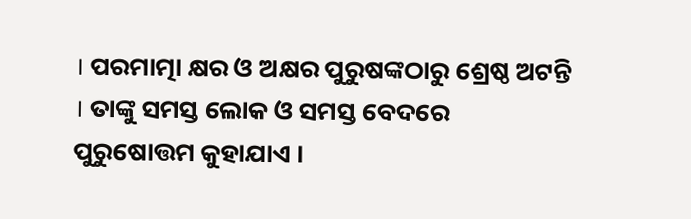। ପରମାତ୍ମା କ୍ଷର ଓ ଅକ୍ଷର ପୁରୁଷଙ୍କଠାରୁ ଶ୍ରେଷ୍ଠ ଅଟନ୍ତି । ତାଙ୍କୁ ସମସ୍ତ ଲୋକ ଓ ସମସ୍ତ ବେଦରେ ପୁରୁଷୋତ୍ତମ କୁହାଯାଏ ।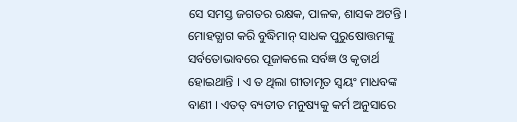ସେ ସମସ୍ତ ଜଗତର ରକ୍ଷକ, ପାଳକ, ଶାସକ ଅଟନ୍ତି । ମୋହତ୍ଯାଗ କରି ବୁଦ୍ଧିମାନ୍ ସାଧକ ପୁରୁଷୋତ୍ତମଙ୍କୁ ସର୍ବତୋଭାବରେ ପୂଜାକଲେ ସର୍ବଜ୍ଞ ଓ କୃତାର୍ଥ ହୋଇଥାନ୍ତି । ଏ ତ ଥିଲା ଗୀତାମୃତ ସ୍ଵୟଂ ମାଧବଙ୍କ ବାଣୀ । ଏତତ୍ ବ୍ୟତୀତ ମନୁଷ୍ୟକୁ କର୍ମ ଅନୁସାରେ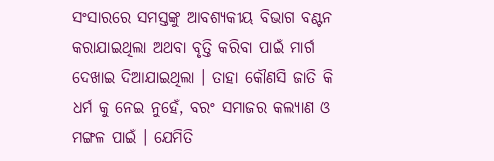ସଂସାରରେ ସମସ୍ତଙ୍କୁ ଆବଶ୍ୟକୀୟ ବିଭାଗ ବଣ୍ଟନ କରାଯାଇଥିଲା ଅଥବା ବୃତ୍ତି କରିବା ପାଇଁ ମାର୍ଗ ଦେଖାଇ ଦିଆଯାଇଥିଲା । ତାହା କୌଣସି ଜାତି କି ଧର୍ମ କୁ ନେଇ ନୁହେଁ, ବରଂ ସମାଜର କଲ୍ୟାଣ ଓ ମଙ୍ଗଳ ପାଇଁ । ଯେମିତି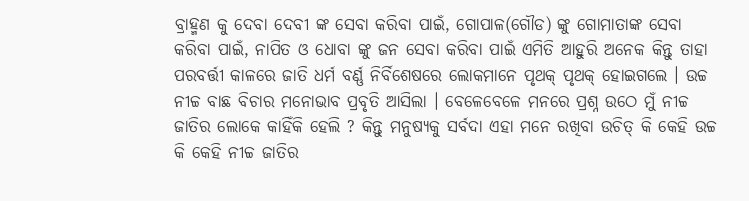ବ୍ରାହ୍ମଣ କୁ ଦେବା ଦେବୀ ଙ୍କ ସେବା କରିବା ପାଇଁ, ଗୋପାଳ(ଗୌଡ) ଙ୍କୁ ଗୋମାତାଙ୍କ ସେବା କରିବା ପାଇଁ, ନାପିତ ଓ ଧୋବା ଙ୍କୁ ଜନ ସେବା କରିବା ପାଇଁ ଏମିତି ଆହୁରି ଅନେକ କିନ୍ତୁ ତାହା ପରବର୍ତ୍ତୀ କାଳରେ ଜାତି ଧର୍ମ ବର୍ଣ୍ଣ ନିର୍ବିଶେଷରେ ଲୋକମାନେ ପୃଥକ୍ ପୃଥକ୍ ହୋଇଗଲେ । ଉଚ୍ଚ ନୀଚ୍ଚ ବାଛ ବିଚାର ମନୋଭାବ ପ୍ରବୃତି ଆସିଲା । ବେଳେବେଳେ ମନରେ ପ୍ରଶ୍ନ ଉଠେ ମୁଁ ନୀଚ୍ଚ ଜାତିର ଲୋକେ କାହିଁକି ହେଲି ? କିନ୍ତୁ ମନୁଷ୍ୟକୁ ସର୍ବଦା ଏହା ମନେ ରଖିବା ଉଚିତ୍ କି କେହି ଉଚ୍ଚ କି କେହି ନୀଚ୍ଚ ଜାତିର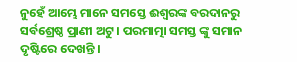ନୁହେଁ ଆମ୍ଭେ ମାନେ ସମସ୍ତେ ଈଶ୍ବରଙ୍କ ବରଦାନରୁ ସର୍ବଶ୍ରେଷ୍ଠ ପ୍ରାଣୀ ଅଟୁ । ପରମାତ୍ମା ସମସ୍ତ ଙ୍କୁ ସମାନ ଦୃଷ୍ଟିରେ ଦେଖନ୍ତି ।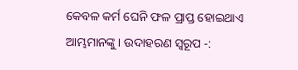କେବଳ କର୍ମ ଘେନି ଫଳ ପ୍ରାପ୍ତ ହୋଇଥାଏ ଆମ୍ଭମାନଙ୍କୁ । ଉଦାହରଣ ସ୍ୱରୂପ -: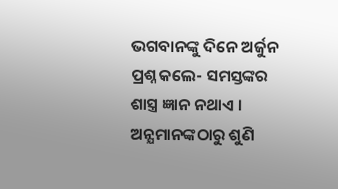ଭଗବାନଙ୍କୁ ଦିନେ ଅର୍ଜୁନ ପ୍ରଶ୍ନ କଲେ- ସମସ୍ତଙ୍କର ଶାସ୍ତ୍ର ଜ୍ଞାନ ନଥାଏ । ଅନ୍ଯମାନଙ୍କଠାରୁ ଶୁଣି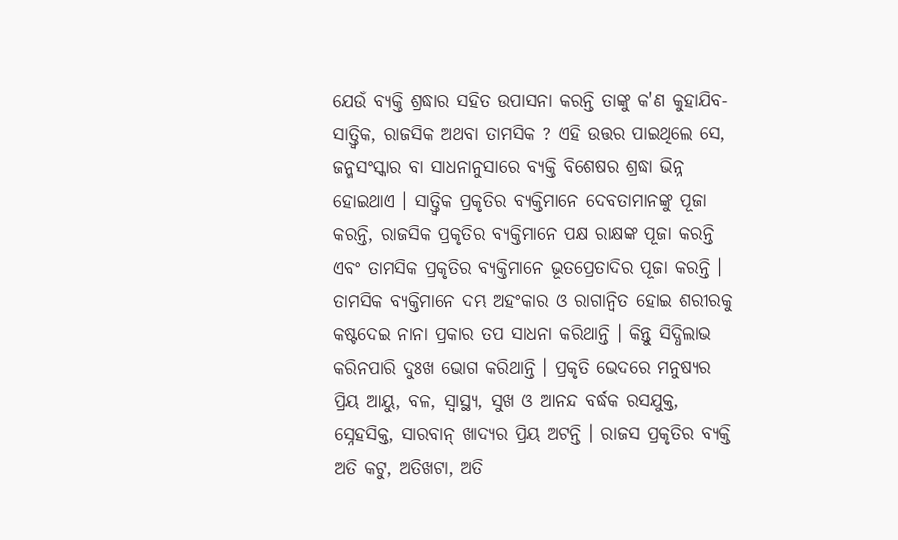ଯେଉଁ ବ୍ଯକ୍ତି ଶ୍ରଦ୍ଧାର ସହିତ ଉପାସନା କରନ୍ତି ତାଙ୍କୁ କ'ଣ କୁହାଯିବ- ସାତ୍ତ୍ବିକ, ରାଜସିକ ଅଥବା ତାମସିକ ? ଏହି ଉତ୍ତର ପାଇଥିଲେ ସେ, ଜନ୍ମସଂସ୍କାର ବା ସାଧନାନୁସାରେ ବ୍ଯକ୍ତି ବିଶେଷର ଶ୍ରଦ୍ଧା ଭିନ୍ନ ହୋଇଥାଏ । ସାତ୍ତ୍ବିକ ପ୍ରକୃତିର ବ୍ଯକ୍ତିମାନେ ଦେବତାମାନଙ୍କୁ ପୂଜା କରନ୍ତି, ରାଜସିକ ପ୍ରକୃତିର ବ୍ଯକ୍ତିମାନେ ପକ୍ଷ ରାକ୍ଷଙ୍କ ପୂଜା କରନ୍ତି ଏବଂ ତାମସିକ ପ୍ରକୃତିର ବ୍ଯକ୍ତିମାନେ ଭୂତପ୍ରେତାଦିର ପୂଜା କରନ୍ତି । ତାମସିକ ବ୍ଯକ୍ତିମାନେ ଦମ୍ଭ ଅହଂକାର ଓ ରାଗାନ୍ବିତ ହୋଇ ଶରୀରକୁ କଷ୍ଟଦେଇ ନାନା ପ୍ରକାର ତପ ସାଧନା କରିଥାନ୍ତି । କିନ୍ତୁ ସିଦ୍ଧିଲାଭ କରିନପାରି ଦୁଃଖ ଭୋଗ କରିଥାନ୍ତି । ପ୍ରକୃତି ଭେଦରେ ମନୁଷ୍ୟର ପ୍ରିୟ ଆୟୁ, ବଳ, ସ୍ବାସ୍ଥ୍ୟ, ସୁଖ ଓ ଆନନ୍ଦ ବର୍ଦ୍ଧକ ରସଯୁକ୍ତ, ସ୍ନେହସିକ୍ତ, ସାରବାନ୍ ଖାଦ୍ଯର ପ୍ରିୟ ଅଟନ୍ତି । ରାଜସ ପ୍ରକୃତିର ବ୍ଯକ୍ତି ଅତି କଟୁ, ଅତିଖଟା, ଅତି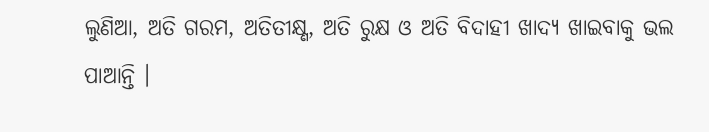ଲୁଣିଆ, ଅତି ଗରମ, ଅତିତୀକ୍ଷ୍ଣ, ଅତି ରୁକ୍ଷ ଓ ଅତି ବିଦାହୀ ଖାଦ୍ଯ ଖାଇବାକୁ ଭଲ ପାଆନ୍ତି ।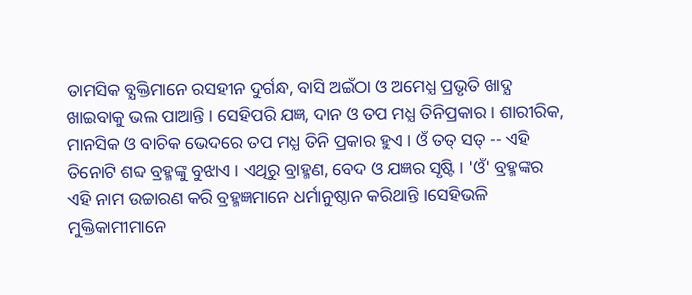ତାମସିକ ବ୍ଯକ୍ତିମାନେ ରସହୀନ ଦୁର୍ଗନ୍ଧ, ବାସି ଅଇଁଠା ଓ ଅମେଧ୍ଯ ପ୍ରଭୃତି ଖାଦ୍ଯ ଖାଇବାକୁ ଭଲ ପାଆନ୍ତି । ସେହିପରି ଯଜ୍ଞ, ଦାନ ଓ ତପ ମଧ୍ଯ ତିନିପ୍ରକାର । ଶାରୀରିକ, ମାନସିକ ଓ ବାଚିକ ଭେଦରେ ତପ ମଧ୍ଯ ତିନି ପ୍ରକାର ହୁଏ । ଓଁ ତତ୍ ସତ୍ -- ଏହି ତିନୋଟି ଶବ୍ଦ ବ୍ରହ୍ମଙ୍କୁ ବୁଝାଏ । ଏଥିରୁ ବ୍ରାହ୍ମଣ, ବେଦ ଓ ଯଜ୍ଞର ସୃଷ୍ଟି । 'ଓଁ' ବ୍ରହ୍ମଙ୍କର ଏହି ନାମ ଉଚ୍ଚାରଣ କରି ବ୍ରହ୍ମଜ୍ଞମାନେ ଧର୍ମାନୁଷ୍ଠାନ କରିଥାନ୍ତି ।ସେହିଭଳି ମୁକ୍ତିକାମୀମାନେ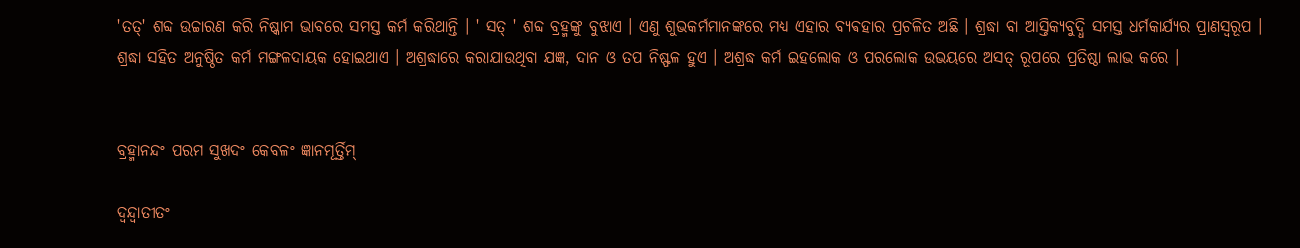'ତତ୍' ଶବ୍ଦ ଉଚ୍ଚାରଣ କରି ନିଷ୍କାମ ଭାବରେ ସମସ୍ତ କର୍ମ କରିଥାନ୍ତି । ' ସତ୍ ' ଶବ୍ଦ ବ୍ରହ୍ମଙ୍କୁ ବୁଝାଏ । ଏଣୁ ଶୁଭକର୍ମମାନଙ୍କରେ ମଧ୍ଯ ଏହାର ବ୍ଯଵହାର ପ୍ରଚଳିତ ଅଛି । ଶ୍ରଦ୍ଧା ବା ଆସ୍ତିକ୍ଯବୁଦ୍ଧି ସମସ୍ତ ଧର୍ମକାର୍ଯ୍ଯର ପ୍ରାଣସ୍ବରୂପ । ଶ୍ରଦ୍ଧା ସହିତ ଅନୁଷ୍ଠିତ କର୍ମ ମଙ୍ଗଳଦାୟକ ହୋଇଥାଏ । ଅଶ୍ରଦ୍ଧାରେ କରାଯାଉଥିବା ଯଜ୍ଞ, ଦାନ ଓ ତପ ନିଷ୍ଫଳ ହୁଏ । ଅଶ୍ରଦ୍ଧ କର୍ମ ଇହଲୋକ ଓ ପରଲୋକ ଉଭୟରେ ଅସତ୍ ରୂପରେ ପ୍ରତିଷ୍ଠା ଲାଭ କରେ ।


ବ୍ରହ୍ମାନନ୍ଦଂ ପରମ ସୁଖଦଂ କେବଳଂ ଜ୍ଞାନମୂର୍ତ୍ତିମ୍

ଦ୍ୱନ୍ଦ୍ୱାତୀତଂ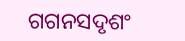ଗଗନସଦୃଶଂ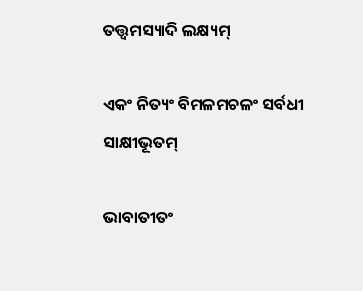ତତ୍ତ୍ଵମସ୍ୟାଦି ଲକ୍ଷ୍ୟମ୍

ଏକଂ ନିତ୍ୟଂ ବିମଳମଚଳଂ ସର୍ବଧୀ ସାକ୍ଷୀଭୂତମ୍

ଭାବାତୀତଂ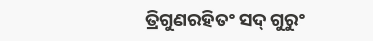ତ୍ରିଗୁଣରହିତଂ ସଦ୍ ଗୁରୁଂ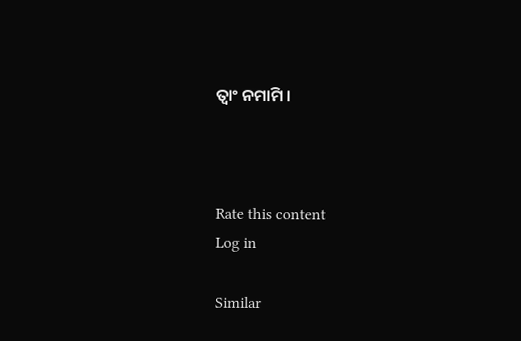ତ୍ବାଂ ନମାମି ।



Rate this content
Log in

Similar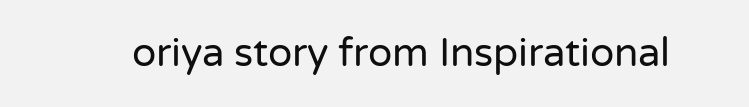oriya story from Inspirational